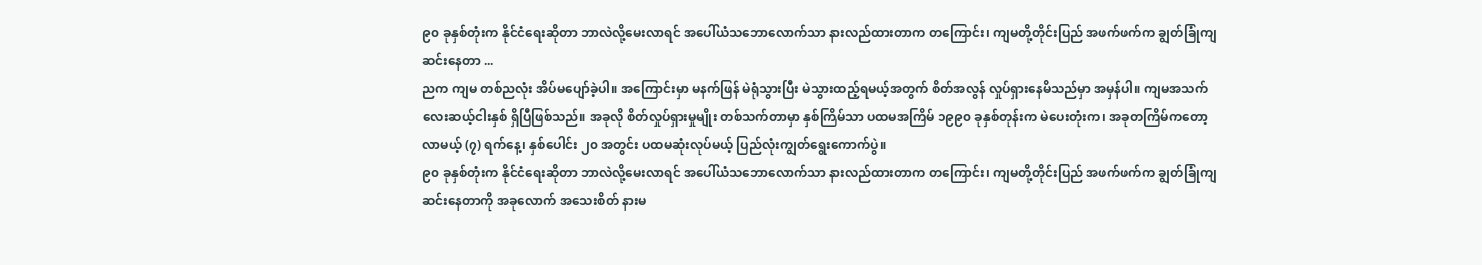၉၀ ခုနှစ်တုံးက နိုင်ငံရေးဆိုတာ ဘာလဲလို့မေးလာရင် အပေါ်ယံသဘောလောက်သာ နားလည်ထားတာက တကြောင်း၊ ကျမတို့တိုင်းပြည် အဖက်ဖက်က ချွတ်ခြုံကျဆင်းနေတာ ...
ညက ကျမ တစ်ညလုံး အိပ်မပျော်ခဲ့ပါ။ အကြောင်းမှာ မနက်ဖြန် မဲရုံသွားပြီး မဲသွားထည့်ရမယ့်အတွက် စိတ်အလွန် လှုပ်ရှားနေမိသည်မှာ အမှန်ပါ။ ကျမအသက် လေးဆယ့်ငါးနှစ် ရှိပြီဖြစ်သည်။ အခုလို စိတ်လှုပ်ရှားမှုမျိုး တစ်သက်တာမှာ နှစ်ကြိမ်သာ ပထမအကြိမ် ၁၉၉၀ ခုနှစ်တုန်းက မဲပေးတုံးက၊ အခုတကြိမ်ကတော့ လာမယ့် (၇) ရက်နေ့၊ နှစ်ပေါင်း ၂၀ အတွင်း ပထမဆုံးလုပ်မယ့် ပြည်လုံးကျွတ်ရွေးကောက်ပွဲ။
၉၀ ခုနှစ်တုံးက နိုင်ငံရေးဆိုတာ ဘာလဲလို့မေးလာရင် အပေါ်ယံသဘောလောက်သာ နားလည်ထားတာက တကြောင်း၊ ကျမတို့တိုင်းပြည် အဖက်ဖက်က ချွတ်ခြုံကျဆင်းနေတာကို အခုလောက် အသေးစိတ် နားမ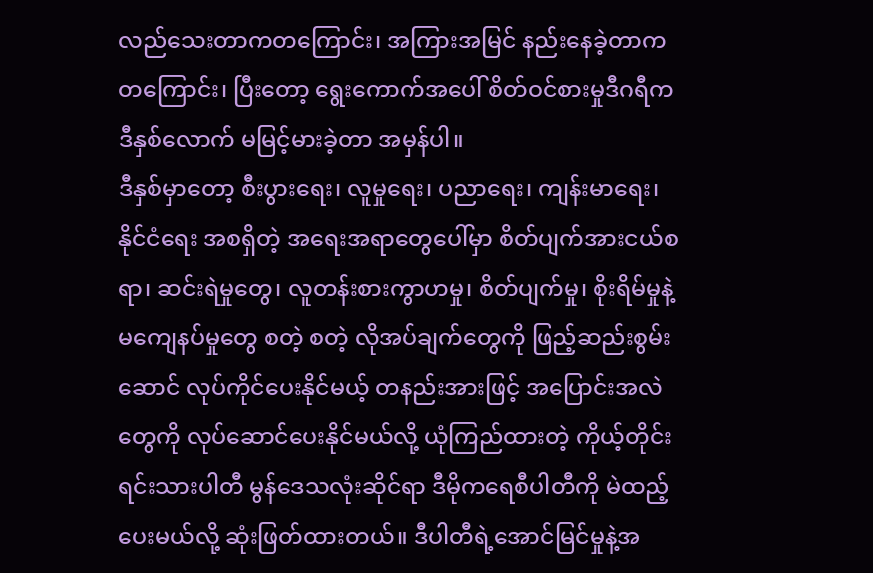လည်သေးတာကတကြောင်း၊ အကြားအမြင် နည်းနေခဲ့တာကတကြောင်း၊ ပြီးတော့ ရွေးကောက်အပေါ် စိတ်ဝင်စားမှုဒီဂရီက ဒီနှစ်လောက် မမြင့်မားခဲ့တာ အမှန်ပါ။
ဒီနှစ်မှာတော့ စီးပွားရေး၊ လူမှုရေး၊ ပညာရေး၊ ကျန်းမာရေး၊ နိုင်ငံရေး အစရှိတဲ့ အရေးအရာတွေပေါ်မှာ စိတ်ပျက်အားငယ်စရာ၊ ဆင်းရဲမှုတွေ၊ လူတန်းစားကွာဟမှု၊ စိတ်ပျက်မှု၊ စိုးရိမ်မှုနဲ့ မကျေနပ်မှုတွေ စတဲ့ စတဲ့ လိုအပ်ချက်တွေကို ဖြည့်ဆည်းစွမ်းဆောင် လုပ်ကိုင်ပေးနိုင်မယ့် တနည်းအားဖြင့် အပြောင်းအလဲတွေကို လုပ်ဆောင်ပေးနိုင်မယ်လို့ ယုံကြည်ထားတဲ့ ကိုယ့်တိုင်းရင်းသားပါတီ မွန်ဒေသလုံးဆိုင်ရာ ဒီမိုကရေစီပါတီကို မဲထည့်ပေးမယ်လို့ ဆုံးဖြတ်ထားတယ်။ ဒီပါတီရဲ့အောင်မြင်မှုနဲ့အ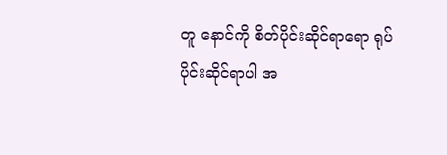တူ နောင်ကို စိတ်ပိုင်းဆိုင်ရာရော ရုပ်ပိုင်းဆိုင်ရာပါ အ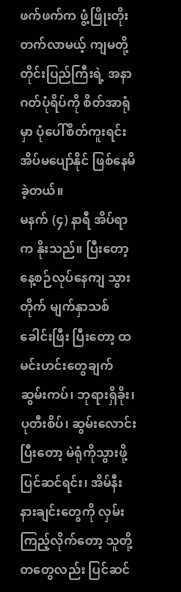ဖက်ဖက်က ဖွံ့ဖြိုးတိုးတက်လာမယ့် ကျမတို့တိုင်းပြည်ကြီးရဲ့ အနာဂတ်ပုံရိပ်ကို စိတ်အာရုံမှာ ပုံပေါ်စိတ်ကူးရင်း အိပ်မပျော်နိုင် ဖြစ်နေမိခဲ့တယ်။
မနက် (၄) နာရီ အိပ်ရာက နိုးသည်။ ပြီးတော့ နေ့စဉ်လုပ်နေကျ သွားတိုက် မျက်နှာသစ် ခေါင်းဖြီး ပြီးတော့ ထမင်းဟင်းတွေချက် ဆွမ်းကပ်၊ ဘုရားရှိခိုး၊ ပုတီးစိပ်၊ ဆွမ်းလောင်း ပြီးတော့ မဲရုံကိုသွားဖို့ပြင်ဆင်ရင်း၊ အိမ်နီးနားချင်းတွေကို လှမ်းကြည့်လိုက်တော့ သူတို့တတွေလည်း ပြင်ဆင်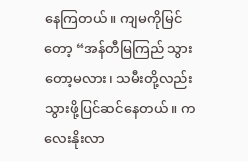နေကြတယ်။ ကျမကိုမြင်တော့ “အန်တီမြကြည် သွားတော့မလား၊ သမီးတို့လည်း သွားဖို့ပြင်ဆင်နေတယ်။ ကလေးနိုးလာ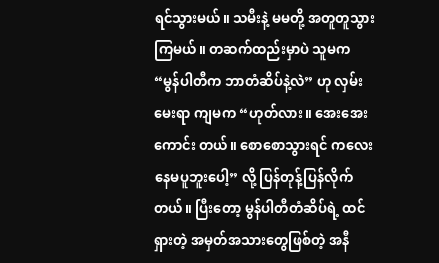ရင်သွားမယ်။ သမီးနဲ့ မမတို့ အတူတူသွားကြမယ်။ တဆက်ထည်းမှာပဲ သူမက “မွန်ပါတီက ဘာတံဆိပ်နဲ့လဲ” ဟု လှမ်းမေးရာ ကျမက “ဟုတ်လား။ အေးအေး ကောင်း တယ်။ စောစောသွားရင် ကလေးနေမပူဘူးပေါ့” လို့ ပြန်တုန့်ပြန်လိုက်တယ်။ ပြီးတော့ မွန်ပါတီတံဆိပ်ရဲ့ ထင်ရှားတဲ့ အမှတ်အသားတွေဖြစ်တဲ့ အနီ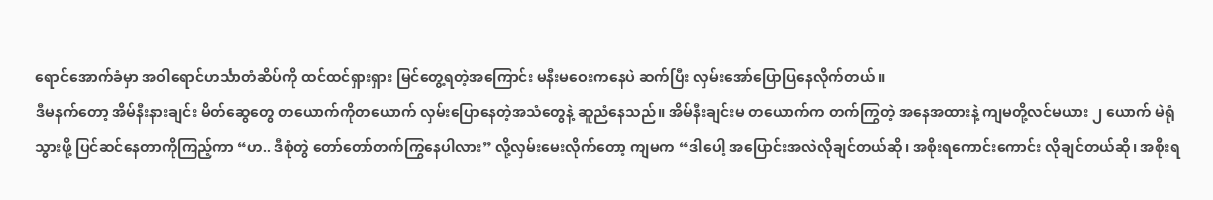ရောင်အောက်ခံမှာ အဝါရောင်ဟင်္သာတံဆိပ်ကို ထင်ထင်ရှားရှား မြင်တွေ့ရတဲ့အကြောင်း မနီးမဝေးကနေပဲ ဆက်ပြီး လှမ်းအော်ပြောပြနေလိုက်တယ်။
ဒီမနက်တော့ အိမ်နီးနားချင်း မိတ်ဆွေတွေ တယောက်ကိုတယောက် လှမ်းပြောနေတဲ့အသံတွေနဲ့ ဆူညံနေသည်။ အိမ်နီးချင်းမ တယောက်က တက်ကြွတဲ့ အနေအထားနဲ့ ကျမတို့လင်မယား ၂ ယောက် မဲရုံသွားဖို့ ပြင်ဆင်နေတာကိုကြည့်ကာ “ဟ.. ဒီစုံတွဲ တော်တော်တက်ကြွနေပါလား” လို့လှမ်းမေးလိုက်တော့ ကျမက “ဒါပေါ့ အပြောင်းအလဲလိုချင်တယ်ဆို၊ အစိုးရကောင်းကောင်း လိုချင်တယ်ဆို၊ အစိုးရ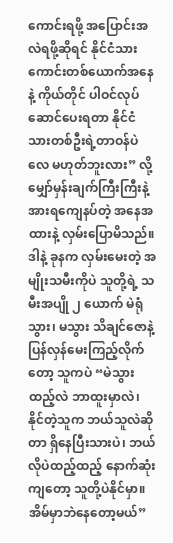ကောင်းရဖို့ အပြောင်းအလဲရဖို့ဆိုရင် နိုင်ငံသားကောင်းတစ်ယောက်အနေနဲ့ ကိုယ်တိုင် ပါဝင်လုပ်ဆောင်ပေးရတာ နိုင်ငံသားတစ်ဦးရဲ့တာဝန်ပဲလေ မဟုတ်ဘူးလား” လို့ မျှော်မှန်းချက်ကြီးကြီးနဲ့ အားရကျေနပ်တဲ့ အနေအထားနဲ့ လှမ်းပြောမိသည်။
ဒါနဲ့ ခုနက လှမ်းမေးတဲ့ အမျိုးသမီးကိုပဲ သူတို့ရဲ့ သမီးအပျို ၂ ယောက် မဲရုံသွား၊ မသွား သိချင်ဇောနဲ့ ပြန်လှန်မေးကြည့်လိုက်တော့ သူကပဲ “မဲသွားထည့်လဲ ဘာထူးမှာလဲ၊ နိုင်တဲ့သူက ဘယ်သူလဲဆိုတာ ရှိနေပြီးသားပဲ၊ ဘယ်လိုပဲထည့်ထည့် နောက်ဆုံးကျတော့ သူတို့ပဲနိုင်မှာ။ အိမ်မှာဘဲနေတော့မယ်”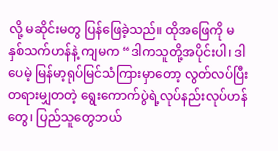လို့ မဆိုင်းမတွ ပြန်ဖြေခဲ့သည်။ ထိုအဖြေကို မနှစ်သက်ဟန်နဲ့ ကျမက “ဒါကသူတို့အပိုင်းပါ၊ ဒါပေမဲ့ မြန်မာ့ရုပ်မြင်သံကြားမှာတော့ လွတ်လပ်ပြီး တရားမျှတတဲ့ ရွေးကောက်ပွဲရဲ့လုပ်နည်းလုပ်ဟန်တွေ၊ ပြည်သူတွေဘယ်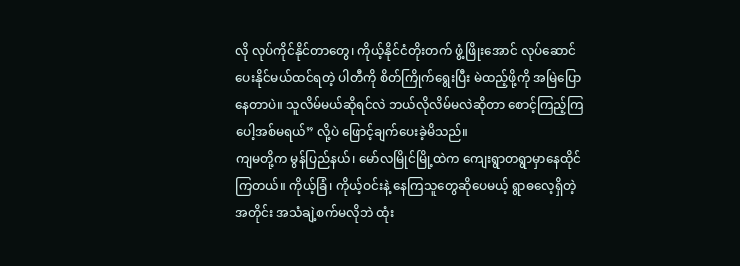လို လုပ်ကိုင်နိုင်တာတွေ၊ ကိုယ့်နိုင်ငံတိုးတက် ဖွံ့ဖြိုးအောင် လုပ်ဆောင်ပေးနိုင်မယ်ထင်ရတဲ့ ပါတီကို စိတ်ကြိုက်ရွေးပြီး မဲထည့်ဖို့ကို အမြဲပြောနေတာပဲ။ သူလိမ်မယ်ဆိုရင်လဲ ဘယ်လိုလိမ်မလဲဆိုတာ စောင့်ကြည့်ကြပေါ့အစ်မရယ်” လို့ပဲ ဖြောင့်ချက်ပေးခဲ့မိသည်။
ကျမတို့က မွန်ပြည်နယ်၊ မော်လမြိုင်မြို့ထဲက ကျေးရွာတရွာမှာနေထိုင်ကြတယ်။ ကိုယ့်ခြံ၊ ကိုယ့်ဝင်းနဲ့ နေကြသူတွေဆိုပေမယ့် ရွာဓလေ့ရှိတဲ့အတိုင်း အသံချဲ့စက်မလိုဘဲ ထုံး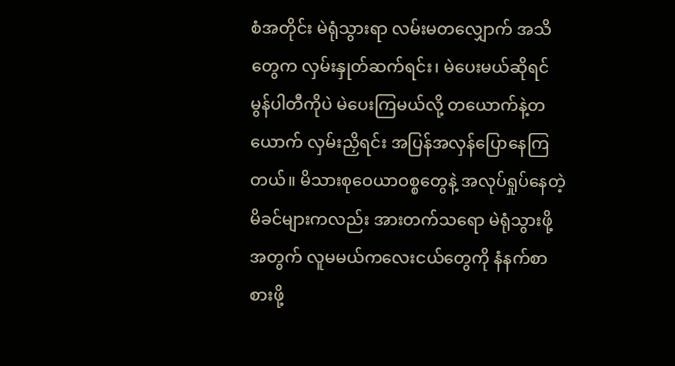စံအတိုင်း မဲရုံသွားရာ လမ်းမတလျှောက် အသိတွေက လှမ်းနှုတ်ဆက်ရင်း၊ မဲပေးမယ်ဆိုရင် မွန်ပါတီကိုပဲ မဲပေးကြမယ်လို့ တယောက်နဲ့တယောက် လှမ်းညှိရင်း အပြန်အလှန်ပြောနေကြတယ်။ မိသားစုဝေယာဝစ္စတွေနဲ့ အလုပ်ရှုပ်နေတဲ့ မိခင်များကလည်း အားတက်သရော မဲရုံသွားဖို့အတွက် လူမမယ်ကလေးငယ်တွေကို နံနက်စာ စားဖို့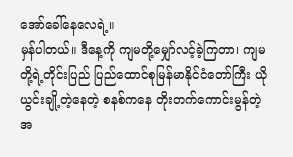အော်ခေါ်နေလေရဲ့။
မှန်ပါတယ်။ ဒီနေ့ကို ကျမတို့မျှော်လင့်ခဲ့ကြတာ၊ ကျမတို့ရဲ့တိုင်းပြည် ပြည်ထောင်စုမြန်မာနိုင်ငံတော်ကြီး ယိုယွင်းချို့တဲ့နေတဲ့ စနစ်ကနေ တိုးတက်ကောင်းမွန်တဲ့ အ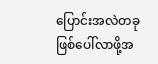ပြောင်းအလဲတခု ဖြစ်ပေါ်လာဖို့အ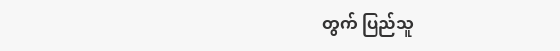တွက် ပြည်သူ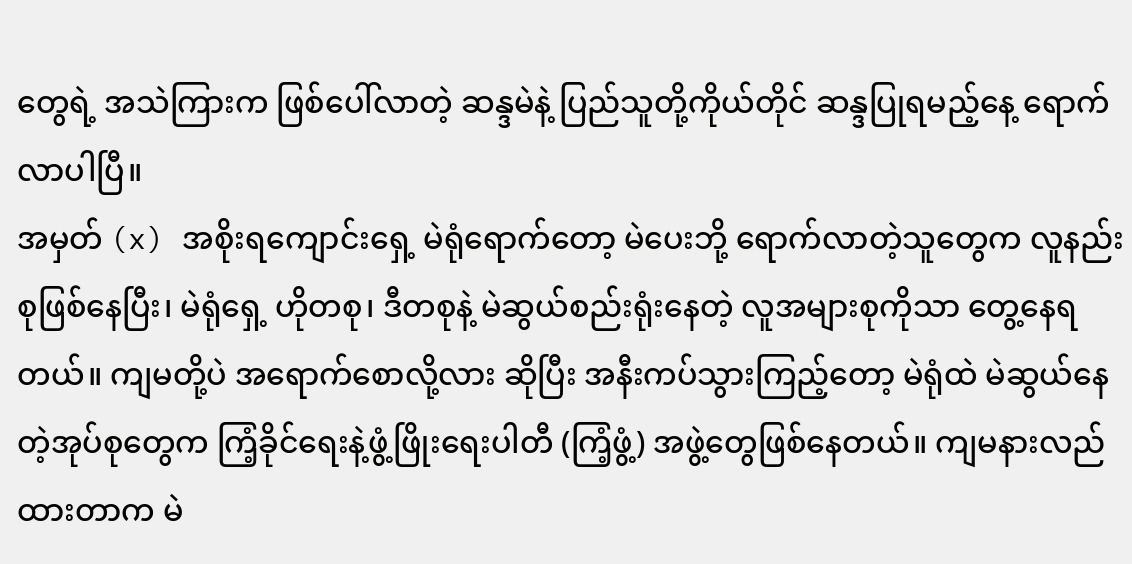တွေရဲ့ အသဲကြားက ဖြစ်ပေါ်လာတဲ့ ဆန္ဒမဲနဲ့ ပြည်သူတို့ကိုယ်တိုင် ဆန္ဒပြုရမည့်နေ့ ရောက်လာပါပြီ။
အမှတ် (x) အစိုးရကျောင်းရှေ့ မဲရုံရောက်တော့ မဲပေးဘို့ ရောက်လာတဲ့သူတွေက လူနည်းစုဖြစ်နေပြီး၊ မဲရုံရှေ့ ဟိုတစု၊ ဒီတစုနဲ့ မဲဆွယ်စည်းရုံးနေတဲ့ လူအများစုကိုသာ တွေ့နေရတယ်။ ကျမတို့ပဲ အရောက်စောလို့လား ဆိုပြီး အနီးကပ်သွားကြည့်တော့ မဲရုံထဲ မဲဆွယ်နေတဲ့အုပ်စုတွေက ကြံ့ခိုင်ရေးနဲ့ဖွံ့ဖြိုးရေးပါတီ (ကြံ့ဖွံ့) အဖွဲ့တွေဖြစ်နေတယ်။ ကျမနားလည်ထားတာက မဲ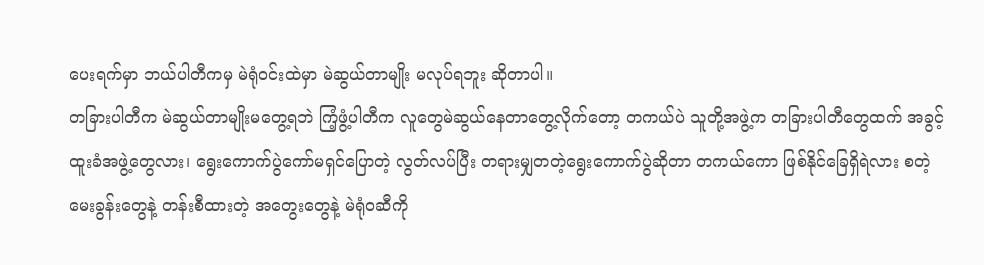ပေးရက်မှာ ဘယ်ပါတီကမှ မဲရုံဝင်းထဲမှာ မဲဆွယ်တာမျိုး မလုပ်ရဘူး ဆိုတာပါ။
တခြားပါတီက မဲဆွယ်တာမျိုးမတွေ့ရဘဲ ကြံ့ဖွံ့ပါတီက လူတွေမဲဆွယ်နေတာတွေ့လိုက်တော့ တကယ်ပဲ သူတို့အဖွဲ့က တခြားပါတီတွေထက် အခွင့်ထူးခံအဖွဲ့တွေလား၊ ရွေးကောက်ပွဲကော်မရှင်ပြောတဲ့ လွတ်လပ်ပြီး တရားမျှတတဲ့ရွေးကောက်ပွဲဆိုတာ တကယ်ကော ဖြစ်နိုင်ခြေရှိရဲလား စတဲ့ မေးခွန်းတွေနဲ့ တန်းစီထားတဲ့ အတွေးတွေနဲ့ မဲရုံဝဆီကို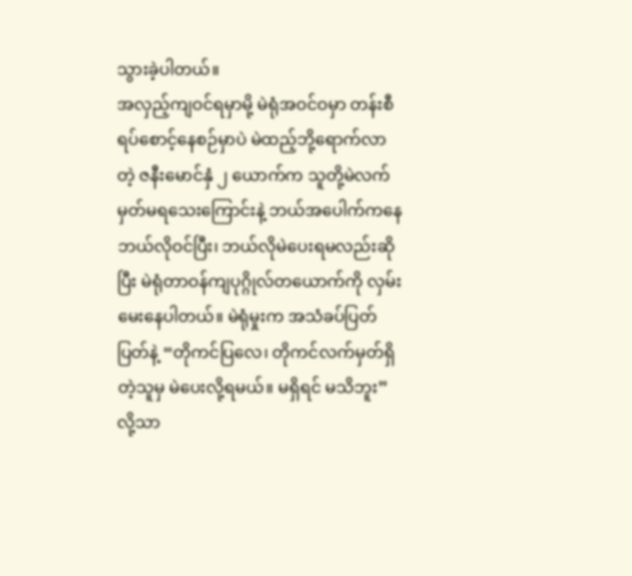သွားခဲ့ပါတယ်။
အလှည့်ကျဝင်ရမှာမို့ မဲရုံအဝင်ဝမှာ တန်းစီရပ်စောင့်နေစဉ်မှာပဲ မဲထည့်ဘို့ရောက်လာတဲ့ ဇနီးမောင်နှံ ၂ ယောက်က သူတို့မဲလက်မှတ်မရသေးကြောင်းနဲ့ ဘယ်အပေါက်ကနေ ဘယ်လိုဝင်ပြီး၊ ဘယ်လိုမဲပေးရမလည်းဆိုပြီး မဲရုံတာဝန်ကျပုဂ္ဂိုလ်တယောက်ကို လှမ်းမေးနေပါတယ်။ မဲရုံမှုးက အသံခပ်ပြတ်ပြတ်နဲ့ “တိုကင်ပြလေ၊ တိုကင်လက်မှတ်ရှိတဲ့သူမှ မဲပေးလို့ရမယ်။ မရှိရင် မသိဘူး” လို့သာ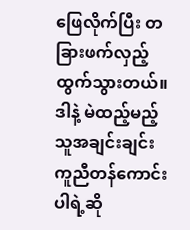ဖြေလိုက်ပြီး တခြားဖက်လှည့်ထွက်သွားတယ်။ ဒါနဲ့ မဲထည့်မည့်သူအချင်းချင်း ကူညီတန်ကောင်းပါရဲ့ဆို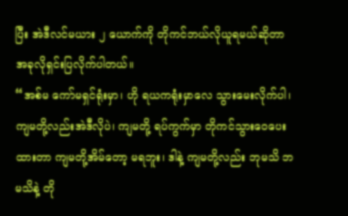ပြီး အဲဒီလင်မယား ၂ ယောက်ကို တိုကင်ဘယ်လိုယူရမယ်ဆိုတာ အခုလိုရှင်းပြလိုက်ပါတယ်။
“အစ်မ ကော်မရှင်ရုံးမှာ၊ ဟို ရယကရုံးမှာလေ သွားမေးလိုက်ပါ၊ ကျမတို့လည်းအဲဒီလိုပဲ၊ ကျမတို့ ရပ်ကွက်မှာ တိုကင်သွားဝေပေးထားတာ ကျမတို့အိမ်တော့ မရဘူး၊ ဒါနဲ့ ကျမတို့လည်း ဘုမသိ ဘမသိနဲ့ တို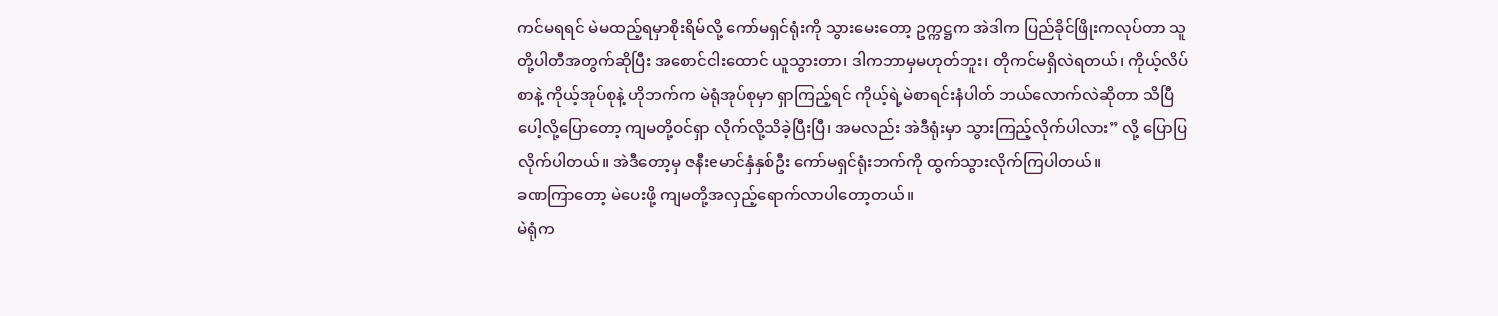ကင်မရရင် မဲမထည့်ရမှာစိုးရိမ်လို့ ကော်မရှင်ရုံးကို သွားမေးတော့ ဥက္ကဋ္ဌက အဲဒါက ပြည်ခိုင်ဖြိုးကလုပ်တာ သူတို့ပါတီအတွက်ဆိုပြီး အစောင်ငါးထောင် ယူသွားတာ၊ ဒါကဘာမှမဟုတ်ဘူး၊ တိုကင်မရှိလဲရတယ်၊ ကိုယ့်လိပ်စာနဲ့ ကိုယ့်အုပ်စုနဲ့ ဟိုဘက်က မဲရုံအုပ်စုမှာ ရှာကြည့်ရင် ကိုယ့်ရဲ့မဲစာရင်းနံပါတ် ဘယ်လောက်လဲဆိုတာ သိပြီပေါ့လို့ပြောတော့ ကျမတို့ဝင်ရှာ လိုက်လို့သိခဲ့ပြီးပြီ၊ အမလည်း အဲဒီရုံးမှာ သွားကြည့်လိုက်ပါလား” လို့ ပြောပြလိုက်ပါတယ်။ အဲဒီတော့မှ ဇနီးeမာင်နှံနှစ်ဦး ကော်မရှင်ရုံးဘက်ကို ထွက်သွားလိုက်ကြပါတယ်။
ခဏကြာတော့ မဲပေးဖို့ ကျမတို့အလှည့်ရောက်လာပါတော့တယ်။
မဲရုံက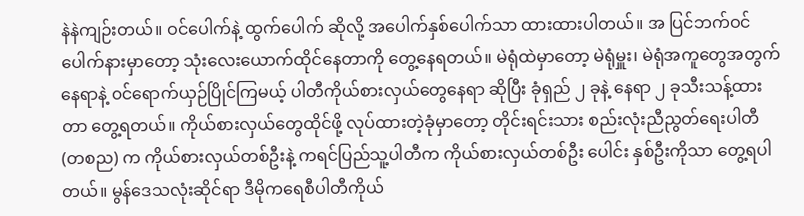နဲနဲကျဉ်းတယ်။ ဝင်ပေါက်နဲ့ ထွက်ပေါက် ဆိုလို့ အပေါက်နှစ်ပေါက်သာ ထားထားပါတယ်။ အ ပြင်ဘက်ဝင်ပေါက်နားမှာတော့ သုံးလေးယောက်ထိုင်နေတာကို တွေ့နေရတယ်။ မဲရုံထဲမှာတော့ မဲရုံမှူး၊ မဲရုံအကူတွေအတွက် နေရာနဲ့ ၀င်ရောက်ယှဉ်ပြိုင်ကြမယ့် ပါတီကိုယ်စားလှယ်တွေနေရာ ဆိုပြီး ခုံရှည် ၂ ခုနဲ့ နေရာ ၂ ခုသီးသန့်ထားတာ တွေ့ရတယ်။ ကိုယ်စားလှယ်တွေထိုင်ဖို့ လုပ်ထားတဲ့ခုံမှာတော့ တိုင်းရင်းသား စည်းလုံးညီညွတ်ရေးပါတီ (တစည) က ကိုယ်စားလှယ်တစ်ဦးနဲ့ ကရင်ပြည်သူ့ပါတီက ကိုယ်စားလှယ်တစ်ဦး ပေါင်း နှစ်ဦးကိုသာ တွေ့ရပါတယ်။ မွန်ဒေသလုံးဆိုင်ရာ ဒီမိုကရေစီပါတီကိုယ်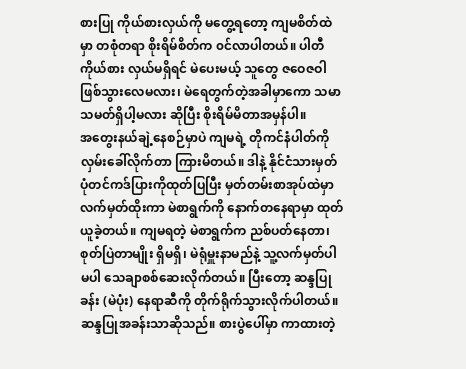စားပြု ကိုယ်စားလှယ်ကို မတွေ့ရတော့ ကျမစိတ်ထဲမှာ တစုံတရာ စိုးရိမ်စိတ်က ၀င်လာပါတယ်။ ပါတီကိုယ်စား လှယ်မရှိရင် မဲပေးမယ့် သူတွေ ဇဝေဇဝါဖြစ်သွားလေမလား၊ မဲရေတွက်တဲ့အခါမှာကော သမာသမတ်ရှိပါ့မလား ဆိုပြီး စိုးရိမ်မိတာအမှန်ပါ။
အတွေးနယ်ချဲ့နေစဉ်မှာပဲ ကျမရဲ့ တိုကင်နံပါတ်ကို လှမ်းခေါ်လိုက်တာ ကြားမိတယ်။ ဒါနဲ့ နိုင်ငံသားမှတ်ပုံတင်ကဒ်ပြားကိုထုတ်ပြပြီး မှတ်တမ်းစာအုပ်ထဲမှာ လက်မှတ်ထိုးကာ မဲစာရွက်ကို နောက်တနေရာမှာ ထုတ်ယူခဲ့တယ်။ ကျမရတဲ့ မဲစာရွက်က ညစ်ပတ်နေတာ၊ စုတ်ပြဲတာမျိုး ရှိမရှိ၊ မဲရုံမှူးနာမည်နဲ့ သူ့လက်မှတ်ပါ မပါ သေချာစစ်ဆေးလိုက်တယ်။ ပြီးတော့ ဆန္ဒပြုခန်း (မဲပုံး) နေရာဆီကို တိုက်ရိုက်သွားလိုက်ပါတယ်။
ဆန္ဒပြုအခန်းသာဆိုသည်။ စားပွဲပေါ်မှာ ကာထားတဲ့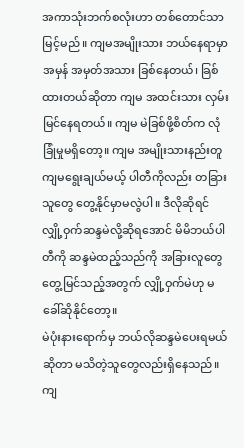အကာသုံးဘက်စလုံးဟာ တစ်တောင်သာမြင့်မည်။ ကျမအမျိုးသား ဘယ်နေရာမှာ အမှန် အမှတ်အသား ခြစ်နေတယ်၊ ခြစ်ထားတယ်ဆိုတာ ကျမ အထင်းသား လှမ်းမြင်နေရတယ်။ ကျမ မဲခြစ်ဖို့စိတ်က လုံခြုံမှုမရှိတော့။ ကျမ အမျိုးသားနည်းတူ ကျမရွေးချယ်မယ့် ပါတီကိုလည်း တခြားသူတွေ တွေ့နိုင်မှာမလွဲပါ။ ဒီလိုဆိုရင် လျှို့ဝှက်ဆန္ဒမဲလို့ဆိုရအောင် မိမိဘယ်ပါတီကို ဆန္ဒမဲထည့်သည်ကို အခြားလူတွေတွေ့မြင်သည့်အတွက် လျှို့ဝှက်မဲဟု မခေါ်ဆိုနိုင်တော့။
မဲပုံးနားရောက်မှ ဘယ်လိုဆန္ဒမဲပေးရမယ်ဆိုတာ မသိတဲ့သူတွေလည်းရှိနေသည်။ ကျ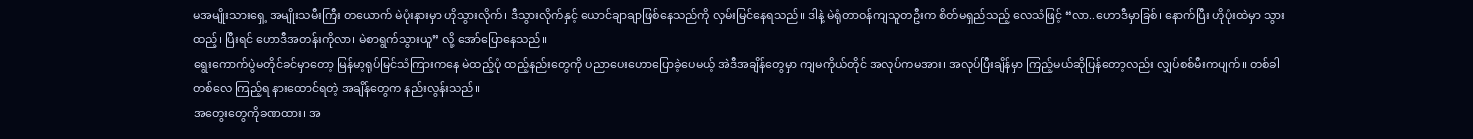မအမျိုးသားရှေ့ အမျိုးသမီးကြီး တယောက် မဲပုံးနားမှာ ဟိုသွားလိုက်၊ ဒီသွားလိုက်နှင့် ယောင်ချာချာဖြစ်နေသည်ကို လှမ်းမြင်နေရသည်။ ဒါနဲ့ မဲရုံတာဝန်ကျသူတဦးက စိတ်မရှည်သည့် လေသံဖြင့် “လာ..ဟောဒီမှာခြစ်၊ နောက်ပြီး ဟိုပုံးထဲမှာ သွားထည့်၊ ပြီးရင် ဟောဒီအတန်းကိုလာ၊ မဲစာရွက်သွားယူ” လို့ အော်ပြောနေသည်။
ရွေးကောက်ပွဲမတိုင်ခင်မှာတော့ မြန်မာ့ရုပ်မြင်သံကြားကနေ မဲထည့်ပုံ ထည့်နည်းတွေကို ပညာပေးဟောပြောခဲ့ပေမယ့် အဲဒီအချိန်တွေမှာ ကျမကိုယ်တိုင် အလုပ်ကမအား၊ အလုပ်ပြီးချိန်မှာ ကြည့်မယ်ဆိုပြန်တော့လည်း လျှပ်စစ်မီးကပျက်။ တစ်ခါတစ်လေ ကြည့်ရ နားထောင်ရတဲ့ အချိန်တွေက နည်းလွန်းသည်။
အတွေးတွေကိုခဏထား၊ အ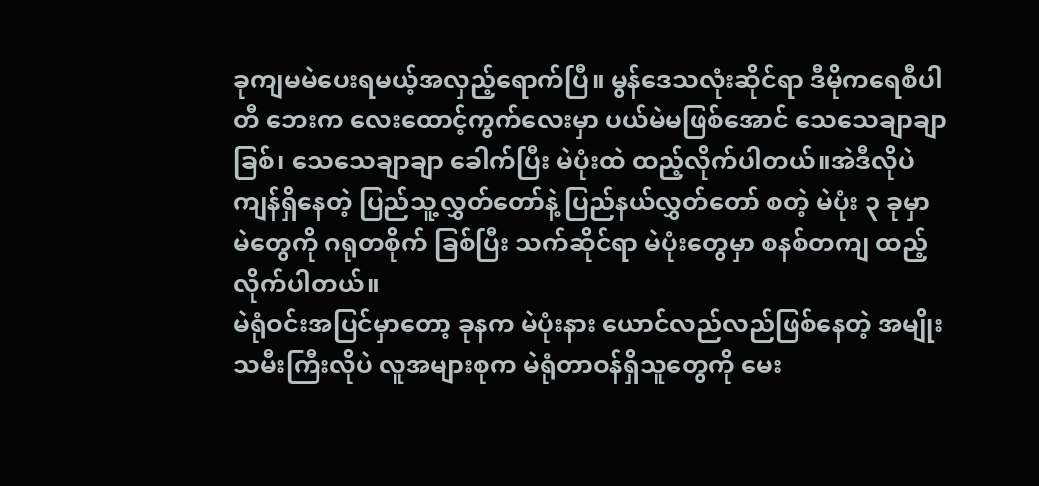ခုကျမမဲပေးရမယ့်အလှည့်ရောက်ပြီ။ မွန်ဒေသလုံးဆိုင်ရာ ဒီမိုကရေစီပါတီ ဘေးက လေးထောင့်ကွက်လေးမှာ ပယ်မဲမဖြစ်အောင် သေသေချာချာခြစ်၊ သေသေချာချာ ခေါက်ပြီး မဲပုံးထဲ ထည့်လိုက်ပါတယ်။အဲဒီလိုပဲ ကျန်ရှိနေတဲ့ ပြည်သူ့လွှတ်တော်နဲ့ ပြည်နယ်လွှတ်တော် စတဲ့ မဲပုံး ၃ ခုမှာ မဲတွေကို ဂရုတစိုက် ခြစ်ပြီး သက်ဆိုင်ရာ မဲပုံးတွေမှာ စနစ်တကျ ထည့်လိုက်ပါတယ်။
မဲရုံဝင်းအပြင်မှာတော့ ခုနက မဲပုံးနား ယောင်လည်လည်ဖြစ်နေတဲ့ အမျိုးသမီးကြီးလိုပဲ လူအများစုက မဲရုံတာဝန်ရှိသူတွေကို မေး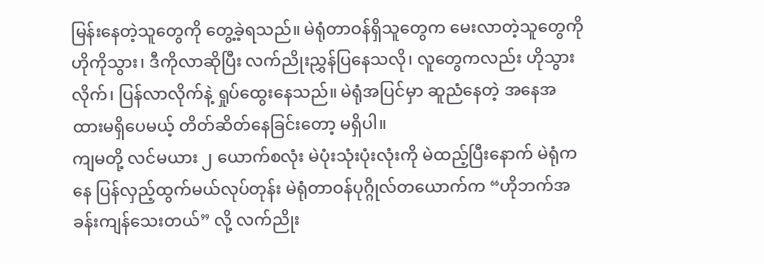မြန်းနေတဲ့သူတွေကို တွေ့ခဲ့ရသည်။ မဲရုံတာဝန်ရှိသူတွေက မေးလာတဲ့သူတွေကို ဟိုကိုသွား၊ ဒီကိုလာဆိုပြီး လက်ညိုးညွှန်ပြနေသလို၊ လူတွေကလည်း ဟိုသွားလိုက်၊ ပြန်လာလိုက်နဲ့ ရှုပ်ထွေးနေသည်။ မဲရုံအပြင်မှာ ဆူညံနေတဲ့ အနေအထားမရှိပေမယ့် တိတ်ဆိတ်နေခြင်းတော့ မရှိပါ။
ကျမတို့ လင်မယား ၂ ယောက်စလုံး မဲပုံးသုံးပုံးလုံးကို မဲထည့်ပြီးနောက် မဲရုံကနေ ပြန်လှည့်ထွက်မယ်လုပ်တုန်း မဲရုံတာဝန်ပုဂ္ဂိုလ်တယောက်က “ဟိုဘက်အခန်းကျန်သေးတယ်” လို့ လက်ညိုး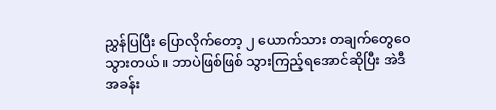ညွှန်ပြပြီး ပြောလိုက်တော့ ၂ ယောက်သား တချက်တွေဝေသွားတယ်။ ဘာပဲဖြစ်ဖြစ် သွားကြည့်ရအောင်ဆိုပြီး အဲဒီအခန်း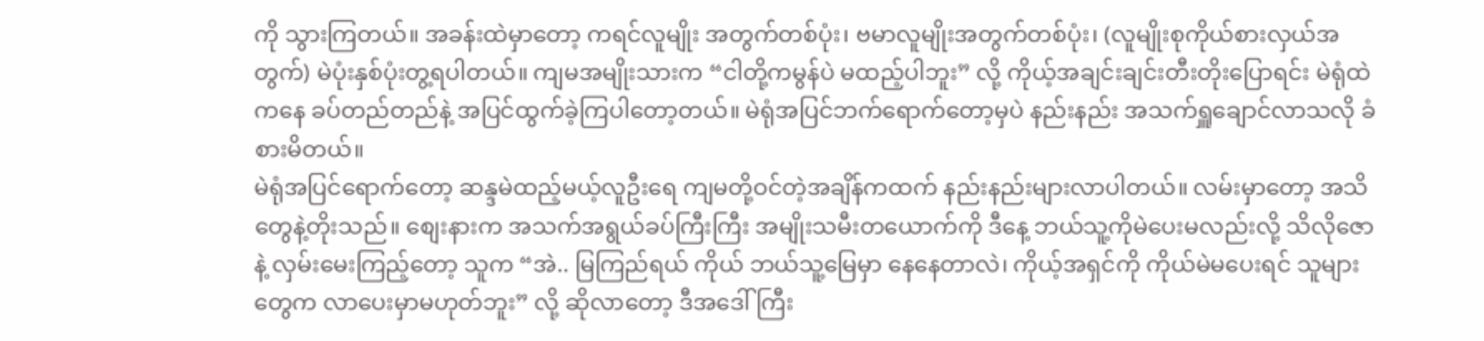ကို သွားကြတယ်။ အခန်းထဲမှာတော့ ကရင်လူမျိုး အတွက်တစ်ပုံး၊ ဗမာလူမျိုးအတွက်တစ်ပုံး၊ (လူမျိုးစုကိုယ်စားလှယ်အတွက်) မဲပုံးနှစ်ပုံးတွ့ရပါတယ်။ ကျမအမျိုးသားက “ငါတို့ကမွန်ပဲ မထည့်ပါဘူး” လို့ ကိုယ့်အချင်းချင်းတီးတိုးပြောရင်း မဲရုံထဲကနေ ခပ်တည်တည်နဲ့ အပြင်ထွက်ခဲ့ကြပါတော့တယ်။ မဲရုံအပြင်ဘက်ရောက်တော့မှပဲ နည်းနည်း အသက်ရှူချောင်လာသလို ခံစားမိတယ်။
မဲရုံအပြင်ရောက်တော့ ဆန္ဒမဲထည့်မယ့်လူဦးရေ ကျမတို့ဝင်တဲ့အချိန်ကထက် နည်းနည်းများလာပါတယ်။ လမ်းမှာတော့ အသိတွေနဲ့တိုးသည်။ စျေးနားက အသက်အရွယ်ခပ်ကြီးကြီး အမျိုးသမီးတယောက်ကို ဒီနေ့ ဘယ်သူ့ကိုမဲပေးမလည်းလို့ သိလိုဇောနဲ့ လှမ်းမေးကြည့်တော့ သူက “အဲ.. မြကြည်ရယ် ကိုယ် ဘယ်သူ့မြေမှာ နေနေတာလဲ၊ ကိုယ့်အရှင်ကို ကိုယ်မဲမပေးရင် သူများတွေက လာပေးမှာမဟုတ်ဘူး” လို့ ဆိုလာတော့ ဒီအဒေါ်ကြီး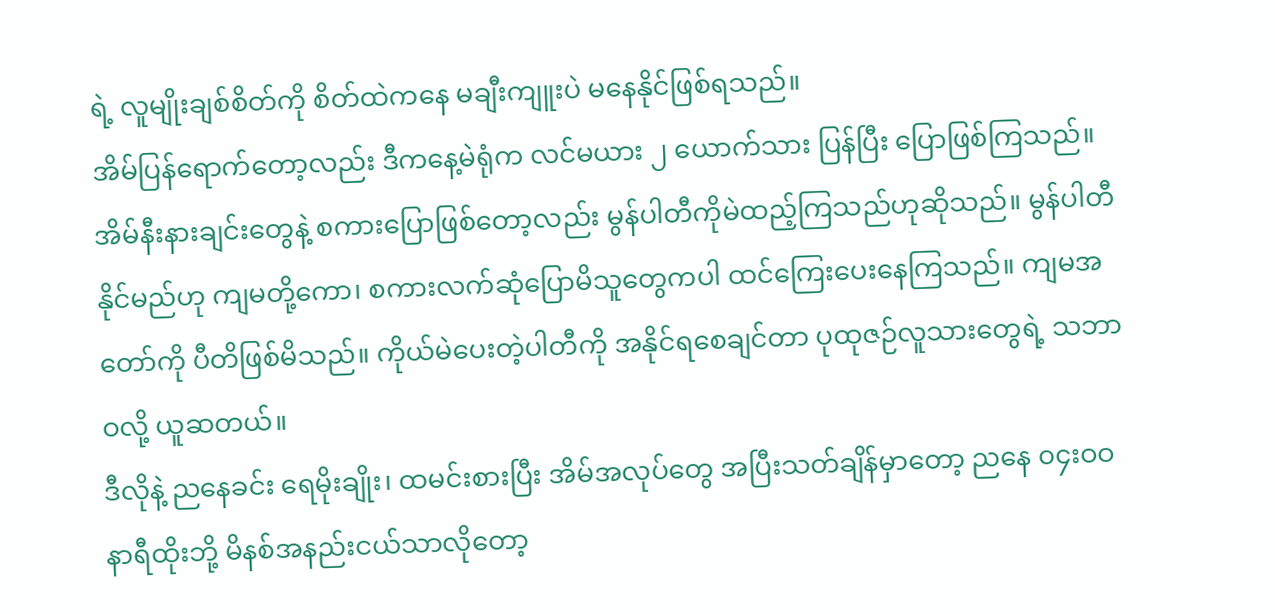ရဲ့ လူမျိုးချစ်စိတ်ကို စိတ်ထဲကနေ မချီးကျူးပဲ မနေနိုင်ဖြစ်ရသည်။
အိမ်ပြန်ရောက်တော့လည်း ဒီကနေ့မဲရုံက လင်မယား ၂ ယောက်သား ပြန်ပြီး ပြောဖြစ်ကြသည်။
အိမ်နီးနားချင်းတွေနဲ့ စကားပြောဖြစ်တော့လည်း မွန်ပါတီကိုမဲထည့်ကြသည်ဟုဆိုသည်။ မွန်ပါတီနိုင်မည်ဟု ကျမတို့ကော၊ စကားလက်ဆုံပြောမိသူတွေကပါ ထင်ကြေးပေးနေကြသည်။ ကျမအတော်ကို ပီတိဖြစ်မိသည်။ ကိုယ်မဲပေးတဲ့ပါတီကို အနိုင်ရစေချင်တာ ပုထုဇဉ်လူသားတွေရဲ့ သဘာဝလို့ ယူဆတယ်။
ဒီလိုနဲ့ ညနေခင်း ရေမိုးချိုး၊ ထမင်းစားပြီး အိမ်အလုပ်တွေ အပြီးသတ်ချိန်မှာတော့ ညနေ ၀၄းဝဝ နာရီထိုးဘို့ မိနစ်အနည်းငယ်သာလိုတော့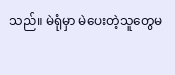သည်။ မဲရုံမှာ မဲပေးတဲ့သူတွေမ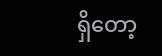ရှိတော့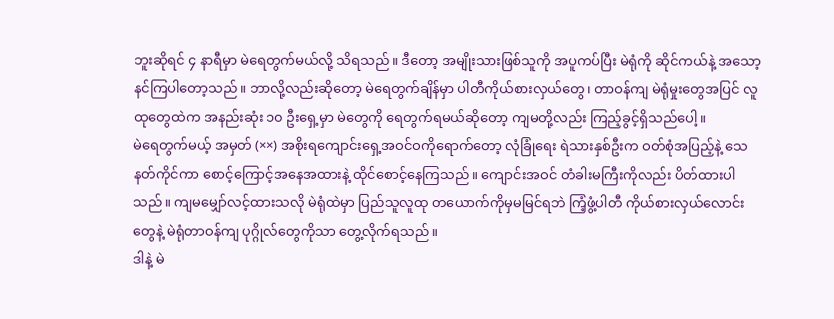ဘူးဆိုရင် ၄ နာရီမှာ မဲရေတွက်မယ်လို့ သိရသည်။ ဒီတော့ အမျိုးသားဖြစ်သူကို အပူကပ်ပြီး မဲရုံကို ဆိုင်ကယ်နဲ့ အသော့နင်ကြပါတော့သည်။ ဘာလို့လည်းဆိုတော့ မဲရေတွက်ချိန်မှာ ပါတီကိုယ်စားလှယ်တွေ၊ တာဝန်ကျ မဲရုံမှုးတွေအပြင် လူထုတွေထဲက အနည်းဆုံး ၁၀ ဦးရှေ့မှာ မဲတွေကို ရေတွက်ရမယ်ဆိုတော့ ကျမတို့လည်း ကြည့်ခွင့်ရှိသည်ပေါ့။
မဲရေတွက်မယ့် အမှတ် (××) အစိုးရကျောင်းရှေ့အဝင်ဝကိုရောက်တော့ လုံခြုံရေး ရဲသားနှစ်ဦးက ဝတ်စုံအပြည့်နဲ့ သေနတ်ကိုင်ကာ စောင့်ကြောင့်အနေအထားနဲ့ ထိုင်စောင့်နေကြသည်။ ကျောင်းအဝင် တံခါးမကြီးကိုလည်း ပိတ်ထားပါသည်။ ကျမမျှော်လင့်ထားသလို မဲရုံထဲမှာ ပြည်သူလူထု တယောက်ကိုမှမမြင်ရဘဲ ကြံ့ဖွံ့ပါတီ ကိုယ်စားလှယ်လောင်းတွေနဲ့ မဲရုံတာဝန်ကျ ပုဂ္ဂိုလ်တွေကိုသာ တွေ့လိုက်ရသည်။
ဒါနဲ့ မဲ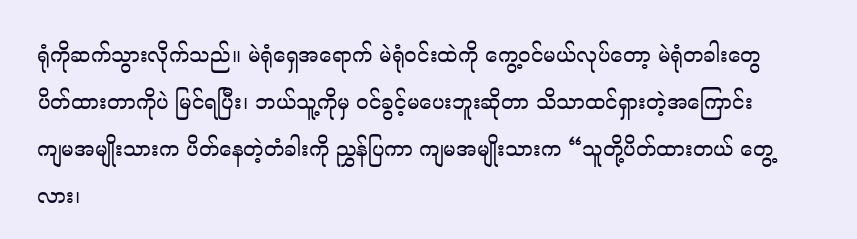ရုံကိုဆက်သွားလိုက်သည်။ မဲရုံရှေအရောက် မဲရုံဝင်းထဲကို ကွေ့ဝင်မယ်လုပ်တော့ မဲရုံတခါးတွေပိတ်ထားတာကိုပဲ မြင်ရပြီး၊ ဘယ်သူ့ကိုမှ ၀င်ခွင့်မပေးဘူးဆိုတာ သိသာထင်ရှားတဲ့အကြောင်း ကျမအမျိုးသားက ပိတ်နေတဲ့တံခါးကို ညွှန်ပြကာ ကျမအမျိုးသားက “သူတို့ပိတ်ထားတယ် တွေ့လား၊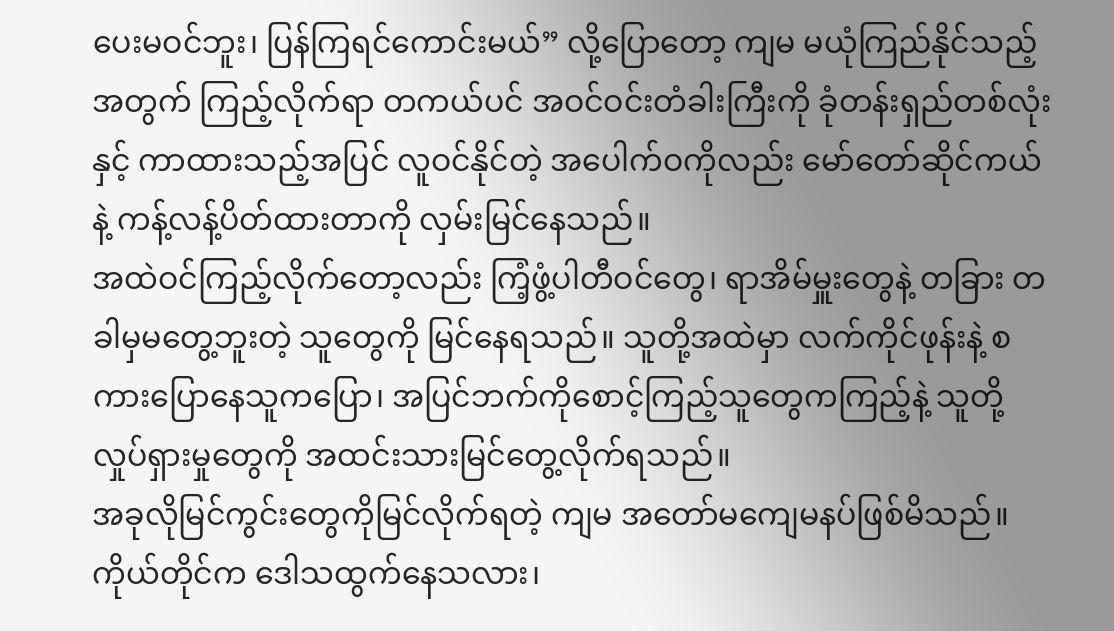ပေးမဝင်ဘူး၊ ပြန်ကြရင်ကောင်းမယ်” လို့ပြောတော့ ကျမ မယုံကြည်နိုင်သည့်အတွက် ကြည့်လိုက်ရာ တကယ်ပင် အဝင်ဝင်းတံခါးကြီးကို ခုံတန်းရှည်တစ်လုံးနှင့် ကာထားသည့်အပြင် လူဝင်နိုင်တဲ့ အပေါက်ဝကိုလည်း မော်တော်ဆိုင်ကယ်နဲ့ ကန့်လန့်ပိတ်ထားတာကို လှမ်းမြင်နေသည်။
အထဲဝင်ကြည့်လိုက်တော့လည်း ကြံ့ဖွံ့ပါတီဝင်တွေ၊ ရာအိမ်မှူးတွေနဲ့ တခြား တခါမှမတွေ့ဘူးတဲ့ သူတွေကို မြင်နေရသည်။ သူတို့အထဲမှာ လက်ကိုင်ဖုန်းနဲ့ စကားပြောနေသူကပြော၊ အပြင်ဘက်ကိုစောင့်ကြည့်သူတွေကကြည့်နဲ့ သူတို့လှုပ်ရှားမှုတွေကို အထင်းသားမြင်တွေ့လိုက်ရသည်။
အခုလိုမြင်ကွင်းတွေကိုမြင်လိုက်ရတဲ့ ကျမ အတော်မကျေမနပ်ဖြစ်မိသည်။ ကိုယ်တိုင်က ဒေါသထွက်နေသလား၊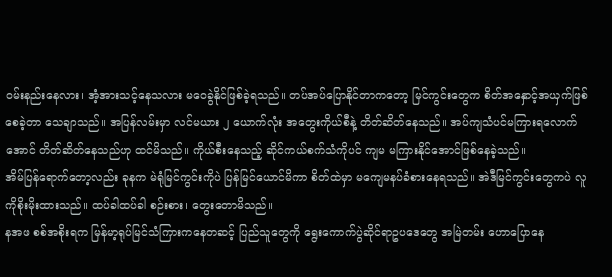၀မ်းနည်းနေလား၊ အံ့အားသင့်နေသလား မဝေခွဲနိုင်ဖြစ်ခဲ့ရသည်။ တပ်အပ်ပြောနိုင်တာကတော့ မြင်ကွင်းတွေက စိတ်အနှောင့်အယှက်ဖြစ်စေခဲ့တာ သေချာသည်။ အပြန်လမ်းမှာ လင်မယား ၂ ယောက်လုံး အတွေးကိုယ်စီနဲ့ တိတ်ဆိတ်နေသည်။ အပ်ကျသံပင်မကြားရလောက်အောင် တိတ်ဆိတ်နေသည်ဟု ထင်မိသည်။ ကိုယ်စီးနေသည့် ဆိုင်ကယ်စက်သံကိုပင် ကျမ မကြားနိုင်အောင်ဖြစ်နေခဲ့သည်။
အိမ်ပြန်ရောက်တော့လည်း ခုနက မဲရုံမြင်ကွင်းကိုပဲ ပြန်မြင်ယောင်မိကာ စိတ်ထဲမှာ မကျေမနပ်ခံစားနေရသည်။ အဲဒီမြင်ကွင်းတွေကပဲ လူကိုစိုးမိုးထားသည်။ ထပ်ခါထပ်ခါ စဉ်းစား၊ တွေးတောမိသည်။
နအဖ စစ်အစိုးရက မြန်မာ့ရုပ်မြင်သံကြားကနေတဆင့် ပြည်သူတွေကို ရွေးကောက်ပွဲဆိုင်ရာဥပဒေတွေ အမြဲတမ်း ဟောပြောနေ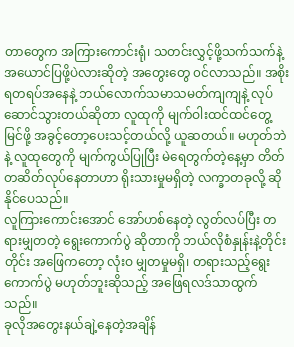တာတွေက အကြားကောင်းရုံ၊ သတင်းလွှင့်ဖို့သက်သက်နဲ့ အယောင်ပြဖို့ပဲလားဆိုတဲ့ အတွေးတွေ ၀င်လာသည်။ အစိုးရတရပ်အနေနဲ့ ဘယ်လောက်သမာသမတ်ကျကျနဲ့ လုပ်ဆောင်သွားတယ်ဆိုတာ လူထုကို မျက်ဝါးထင်ထင်တွေ့မြင်ဖို့ အခွင့်တော့ပေးသင့်တယ်လို့ ယူဆတယ်။ မဟုတ်ဘဲနဲ့ လူထုတွေကို မျက်ကွယ်ပြုပြီး မဲရေတွက်တဲ့နေ့မှာ တိတ်တဆိတ်လုပ်နေတာဟာ ရိုးသားမှုမရှိတဲ့ လက္ခာတခုလို့ ဆိုနိုင်ပေသည်။
လူကြားကောင်းအောင် အော်ဟစ်နေတဲ့ လွတ်လပ်ပြီး တရားမျှတတဲ့ ရွေးကောက်ပွဲ ဆိုတာကို ဘယ်လိုစံနှုန်းနဲ့တိုင်းတိုင်း အဖြေကတော့ လုံးဝ မျှတမှုမရှိ၊ တရားသည့်ရွေးကောက်ပွဲ မဟုတ်ဘူးဆိုသည့် အဖြေရလဒ်သာထွက်သည်။
ခုလိုအတွေးနယ်ချဲ့နေတဲ့အချိန်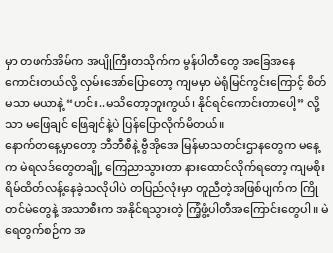မှာ တဖက်အိမ်က အပျိုကြီးတသိုက်က မွန်ပါတီတွေ အခြေအနေကောင်းတယ်လို့ လှမ်းအော်ပြောတော့ ကျမမှာ မဲရုံမြင်ကွင်းကြောင့် စိတ်မသာ မယာနဲ့ “ဟင်း..မသိတော့ဘူးကွယ်၊ နိုင်ရင်ကောင်းတာပေါ့” လို့သာ မဖြေချင် ဖြေချင်နဲ့ပဲ ပြန်ပြောလိုက်မိတယ်။
နောက်တနေ့မှာတော့ ဘီဘီစီနဲ့ ဗွီအိုအေ မြန်မာသတင်းဌာနတွေက မနေ့က မဲရလဒ်တွေတချို့ ကြေညာသွားတာ နားထောင်လိုက်ရတော့ ကျမစိုးရိမ်ထိတ်လန့်နေခဲ့သလိုပါပဲ တပြည်လုံးမှာ တူညီတဲ့အဖြစ်ပျက်က ကြိုတင်မဲတွေနဲ့ အသာစီးက အနိုင်ရသွားတဲ့ ကြံ့ဖွံ့ပါတီအကြောင်းတွေပါ။ မဲရေတွက်စဉ်က အ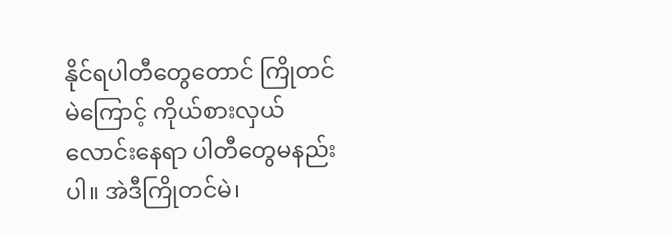နိုင်ရပါတီတွေတောင် ကြိုတင်မဲကြောင့် ကိုယ်စားလှယ်လောင်းနေရာ ပါတီတွေမနည်းပါ။ အဲဒီကြိုတင်မဲ၊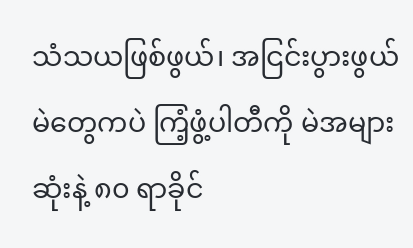သံသယဖြစ်ဖွယ်၊ အငြင်းပွားဖွယ် မဲတွေကပဲ ကြံ့ဖွံ့ပါတီကို မဲအများဆုံးနဲ့ ၈၀ ရာခိုင်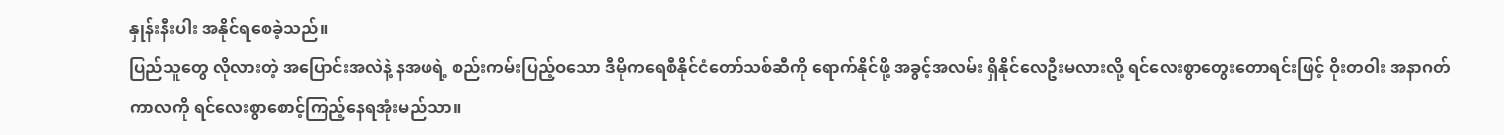နှုန်းနီးပါး အနိုင်ရစေခဲ့သည်။
ပြည်သူတွေ လိုလားတဲ့ အပြောင်းအလဲနဲ့ နအဖရဲ့ စည်းကမ်းပြည့်ဝသော ဒီမိုကရေစီနိုင်ငံတော်သစ်ဆီကို ရောက်နိုင်ဖို့ အခွင့်အလမ်း ရှိနိုင်လေဦးမလားလို့ ရင်လေးစွာတွေးတောရင်းဖြင့် ဝိုးတဝါး အနာဂတ် ကာလကို ရင်လေးစွာစောင့်ကြည့်နေရအုံးမည်သာ။